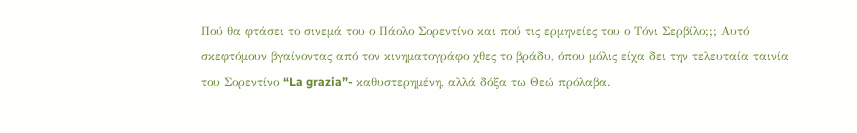Πού θα φτάσει το σινεμά του ο Πάολο Σορεντίνο και πού τις ερμηνείες του ο Τόνι Σερβίλο;;; Aυτό σκεφτόμουν βγαίνοντας από τον κινηματογράφο χθες το βράδυ, όπου μόλις είχα δει την τελευταία ταινία του Σορεντίνο “La grazia”- καθυστερημένη, αλλά δόξα τω Θεώ πρόλαβα.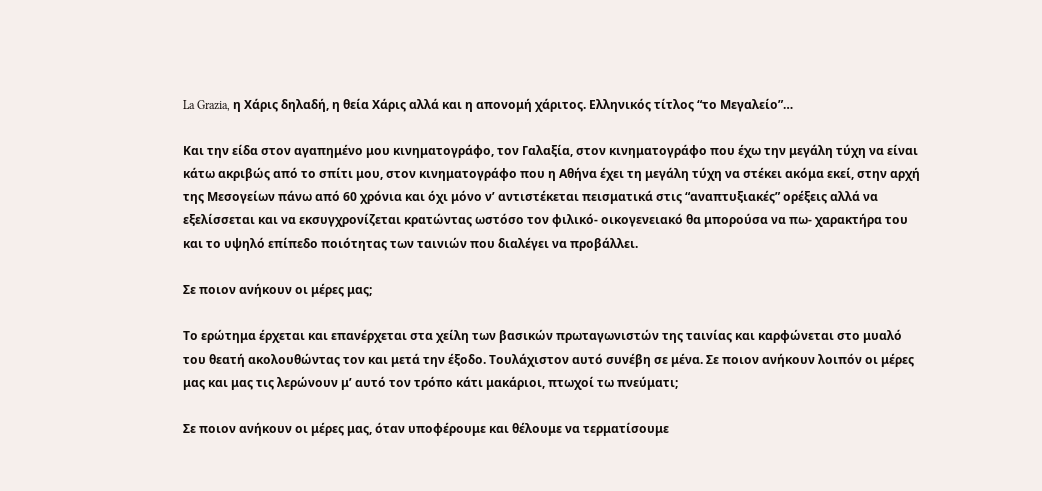La Grazia, η Χάρις δηλαδή, η θεία Χάρις αλλά και η απονομή χάριτος. Ελληνικός τίτλος “το Μεγαλείο”…

Και την είδα στον αγαπημένο μου κινηματογράφο, τον Γαλαξία, στον κινηματογράφο που έχω την μεγάλη τύχη να είναι κάτω ακριβώς από το σπίτι μου, στον κινηματογράφο που η Αθήνα έχει τη μεγάλη τύχη να στέκει ακόμα εκεί, στην αρχή της Μεσογείων πάνω από 60 χρόνια και όχι μόνο ν’ αντιστέκεται πεισματικά στις “αναπτυξιακές” ορέξεις αλλά να εξελίσσεται και να εκσυγχρονίζεται κρατώντας ωστόσο τον φιλικό- οικογενειακό θα μπορούσα να πω- χαρακτήρα του και το υψηλό επίπεδο ποιότητας των ταινιών που διαλέγει να προβάλλει.

Σε ποιον ανήκουν οι μέρες μας;

Το ερώτημα έρχεται και επανέρχεται στα χείλη των βασικών πρωταγωνιστών της ταινίας και καρφώνεται στο μυαλό του θεατή ακολουθώντας τον και μετά την έξοδο. Τουλάχιστον αυτό συνέβη σε μένα. Σε ποιον ανήκουν λοιπόν οι μέρες μας και μας τις λερώνουν μ’ αυτό τον τρόπο κάτι μακάριοι, πτωχοί τω πνεύματι;

Σε ποιον ανήκουν οι μέρες μας, όταν υποφέρουμε και θέλουμε να τερματίσουμε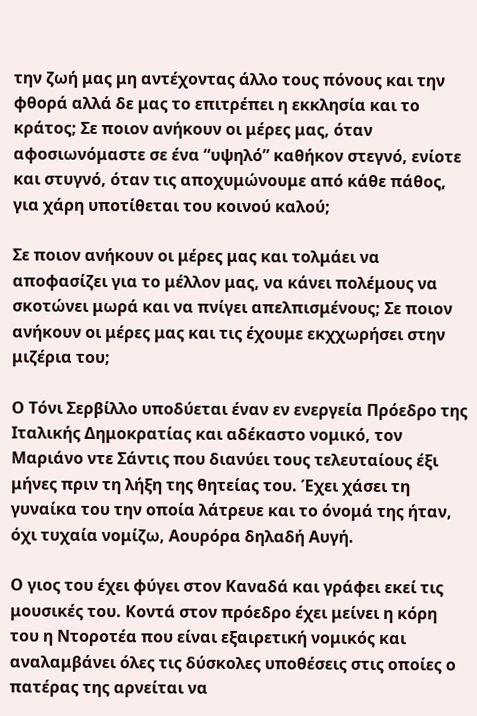την ζωή μας μη αντέχοντας άλλο τους πόνους και την φθορά αλλά δε μας το επιτρέπει η εκκλησία και το κράτος; Σε ποιον ανήκουν οι μέρες μας, όταν αφοσιωνόμαστε σε ένα “υψηλό” καθήκον στεγνό, ενίοτε και στυγνό, όταν τις αποχυμώνουμε από κάθε πάθος, για χάρη υποτίθεται του κοινού καλού;

Σε ποιον ανήκουν οι μέρες μας και τολμάει να αποφασίζει για το μέλλον μας, να κάνει πολέμους να σκοτώνει μωρά και να πνίγει απελπισμένους; Σε ποιον ανήκουν οι μέρες μας και τις έχουμε εκχχωρήσει στην μιζέρια του;

Ο Τόνι Σερβίλλο υποδύεται έναν εν ενεργεία Πρόεδρο της Ιταλικής Δημοκρατίας και αδέκαστο νομικό, τον Μαριάνο ντε Σάντις που διανύει τους τελευταίους έξι μήνες πριν τη λήξη της θητείας του. Έχει χάσει τη γυναίκα του την οποία λάτρευε και το όνομά της ήταν, όχι τυχαία νομίζω, Αουρόρα δηλαδή Αυγή.

Ο γιος του έχει φύγει στον Καναδά και γράφει εκεί τις μουσικές του. Κοντά στον πρόεδρο έχει μείνει η κόρη του η Ντοροτέα που είναι εξαιρετική νομικός και αναλαμβάνει όλες τις δύσκολες υποθέσεις στις οποίες ο πατέρας της αρνείται να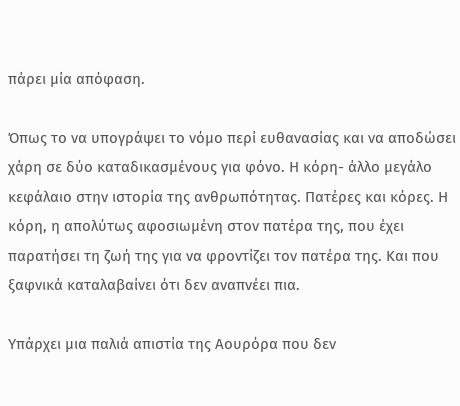πάρει μία απόφαση.

Όπως το να υπογράψει το νόμο περί ευθανασίας και να αποδώσει χάρη σε δύο καταδικασμένους για φόνο. Η κόρη- άλλο μεγάλο κεφάλαιο στην ιστορία της ανθρωπότητας. Πατέρες και κόρες. Η κόρη, η απολύτως αφοσιωμένη στον πατέρα της, που έχει παρατήσει τη ζωή της για να φροντίζει τον πατέρα της. Και που ξαφνικά καταλαβαίνει ότι δεν αναπνέει πια.

Υπάρχει μια παλιά απιστία της Αουρόρα που δεν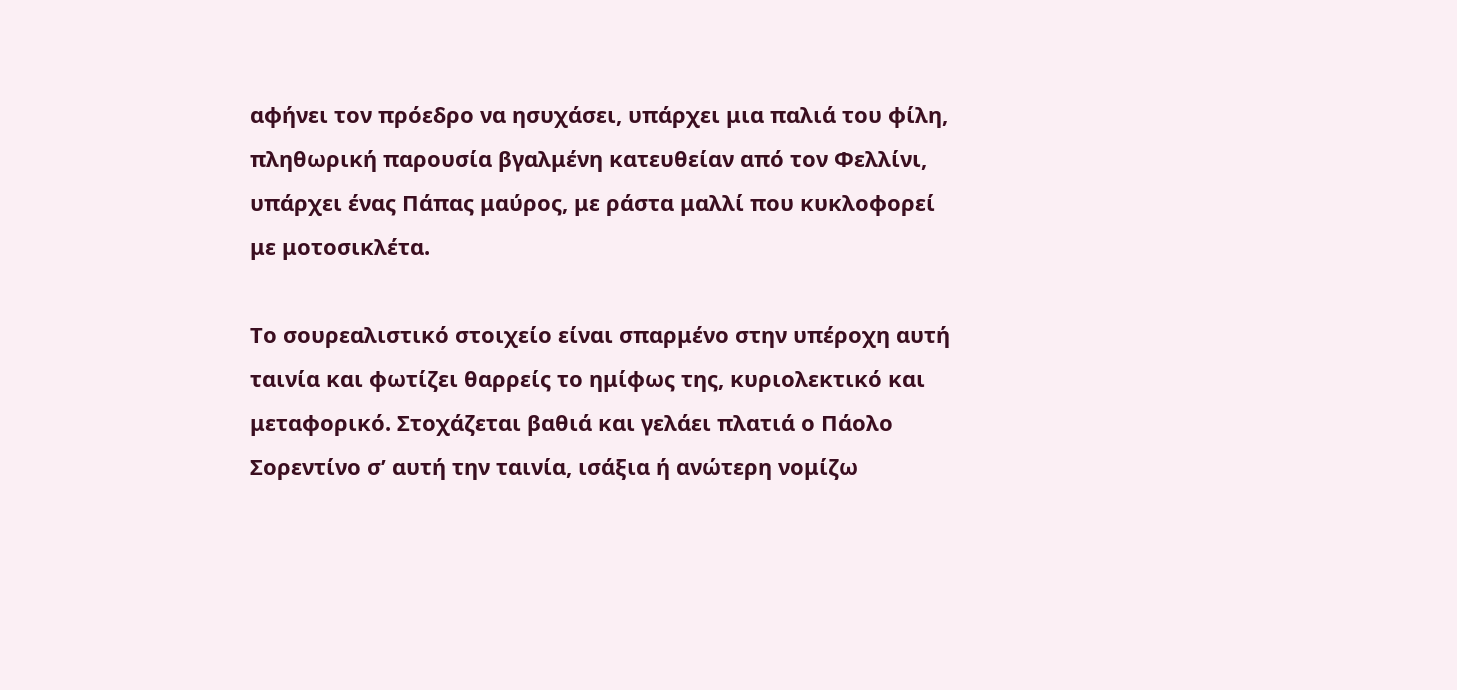αφήνει τον πρόεδρο να ησυχάσει, υπάρχει μια παλιά του φίλη, πληθωρική παρουσία βγαλμένη κατευθείαν από τον Φελλίνι, υπάρχει ένας Πάπας μαύρος, με ράστα μαλλί που κυκλοφορεί με μοτοσικλέτα.

Το σουρεαλιστικό στοιχείο είναι σπαρμένο στην υπέροχη αυτή ταινία και φωτίζει θαρρείς το ημίφως της, κυριολεκτικό και μεταφορικό. Στοχάζεται βαθιά και γελάει πλατιά ο Πάολο Σορεντίνο σ’ αυτή την ταινία, ισάξια ή ανώτερη νομίζω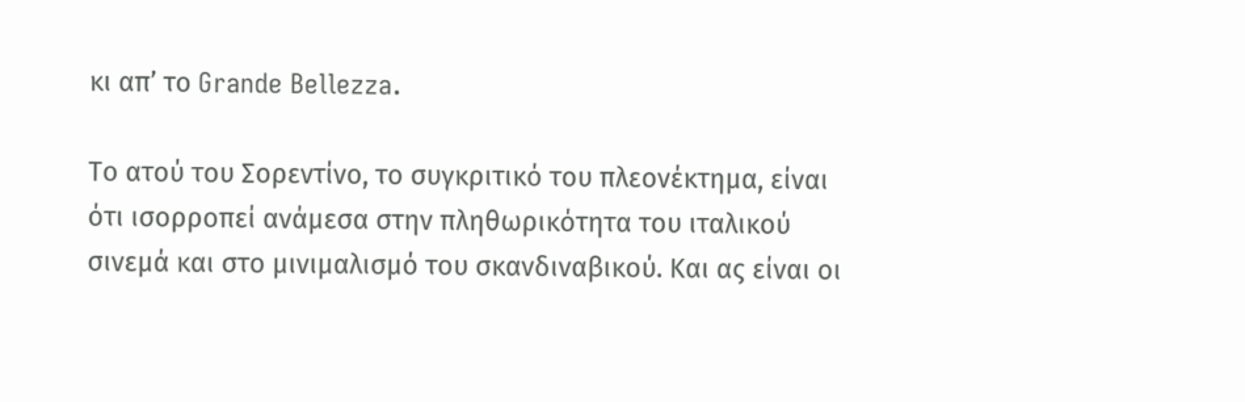κι απ’ το Grande Bellezza.

Το ατού του Σορεντίνο, το συγκριτικό του πλεονέκτημα, είναι ότι ισορροπεί ανάμεσα στην πληθωρικότητα του ιταλικού σινεμά και στο μινιμαλισμό του σκανδιναβικού. Και ας είναι οι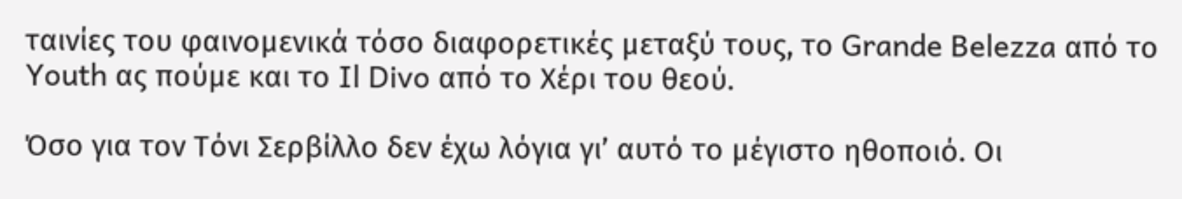ταινίες του φαινομενικά τόσο διαφορετικές μεταξύ τους, το Grande Belezza από το Youth ας πούμε και το Il Divo από το Xέρι του θεού.

Όσο για τον Τόνι Σερβίλλο δεν έχω λόγια γι’ αυτό το μέγιστο ηθοποιό. Oι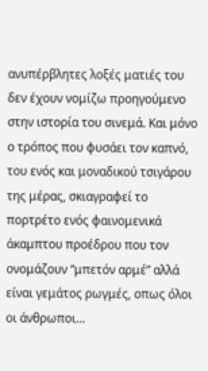ανυπέρβλητες λοξές ματιές του δεν έχουν νομίζω προηγούμενο στην ιστορία του σινεμά. Και μόνο ο τρόπος που φυσάει τον καπνό, του ενός και μοναδικού τσιγάρου της μέρας, σκιαγραφεί το πορτρέτο ενός φαινομενικά άκαμπτου προέδρου που τον ονομάζουν “μπετόν αρμέ” αλλά είναι γεμάτος ρωγμές, οπως όλοι οι άνθρωποι…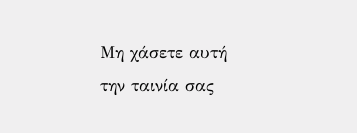Μη χάσετε αυτή την ταινία σας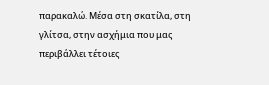παρακαλώ. Μέσα στη σκατίλα, στη γλίτσα, στην ασχήμια που μας περιβάλλει τέτοιες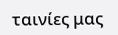ταινίες μας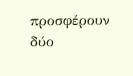προσφέρουν δύο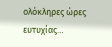ολόκληρες ώρες ευτυχίας…